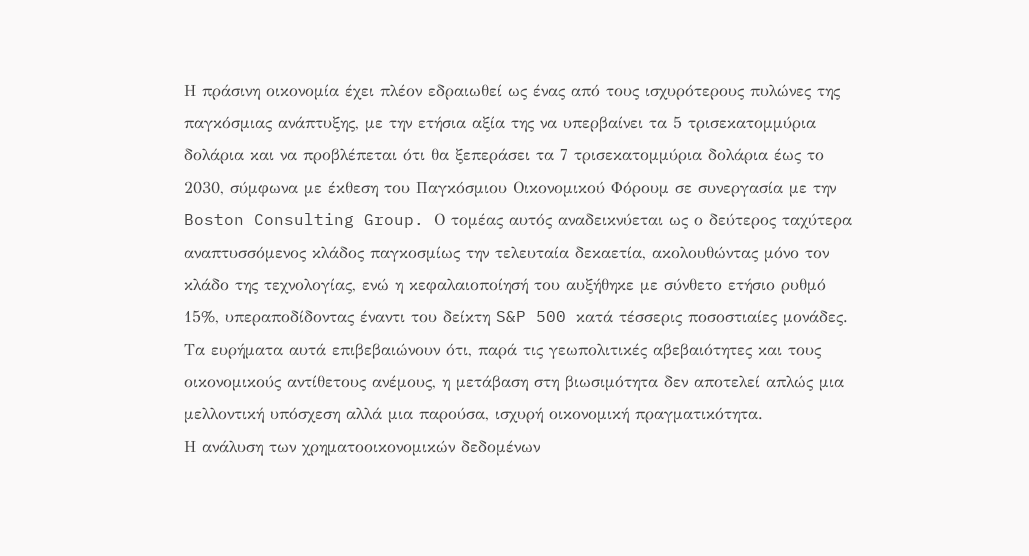Η πράσινη οικονομία έχει πλέον εδραιωθεί ως ένας από τους ισχυρότερους πυλώνες της παγκόσμιας ανάπτυξης, με την ετήσια αξία της να υπερβαίνει τα 5 τρισεκατομμύρια δολάρια και να προβλέπεται ότι θα ξεπεράσει τα 7 τρισεκατομμύρια δολάρια έως το 2030, σύμφωνα με έκθεση του Παγκόσμιου Οικονομικού Φόρουμ σε συνεργασία με την Boston Consulting Group. Ο τομέας αυτός αναδεικνύεται ως ο δεύτερος ταχύτερα αναπτυσσόμενος κλάδος παγκοσμίως την τελευταία δεκαετία, ακολουθώντας μόνο τον κλάδο της τεχνολογίας, ενώ η κεφαλαιοποίησή του αυξήθηκε με σύνθετο ετήσιο ρυθμό 15%, υπεραποδίδοντας έναντι του δείκτη S&P 500 κατά τέσσερις ποσοστιαίες μονάδες. Τα ευρήματα αυτά επιβεβαιώνουν ότι, παρά τις γεωπολιτικές αβεβαιότητες και τους οικονομικούς αντίθετους ανέμους, η μετάβαση στη βιωσιμότητα δεν αποτελεί απλώς μια μελλοντική υπόσχεση αλλά μια παρούσα, ισχυρή οικονομική πραγματικότητα.
Η ανάλυση των χρηματοοικονομικών δεδομένων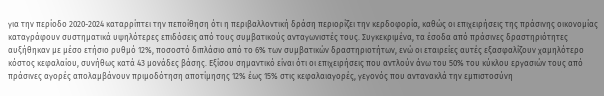για την περίοδο 2020-2024 καταρρίπτει την πεποίθηση ότι η περιβαλλοντική δράση περιορίζει την κερδοφορία, καθώς οι επιχειρήσεις της πράσινης οικονομίας καταγράφουν συστηματικά υψηλότερες επιδόσεις από τους συμβατικούς ανταγωνιστές τους. Συγκεκριμένα, τα έσοδα από πράσινες δραστηριότητες αυξήθηκαν με μέσο ετήσιο ρυθμό 12%, ποσοστό διπλάσιο από το 6% των συμβατικών δραστηριοτήτων, ενώ οι εταιρείες αυτές εξασφαλίζουν χαμηλότερο κόστος κεφαλαίου, συνήθως κατά 43 μονάδες βάσης. Εξίσου σημαντικό είναι ότι οι επιχειρήσεις που αντλούν άνω του 50% του κύκλου εργασιών τους από πράσινες αγορές απολαμβάνουν πριμοδότηση αποτίμησης 12% έως 15% στις κεφαλαιαγορές, γεγονός που αντανακλά την εμπιστοσύνη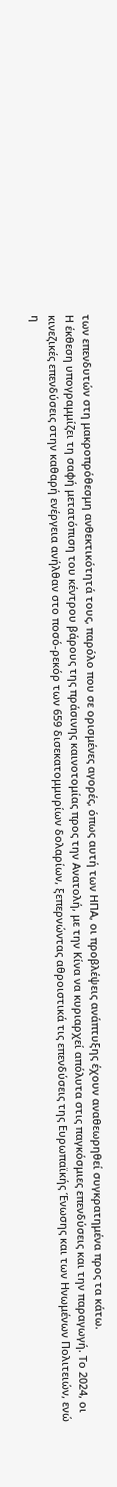των επενδυτών στη μακροπρόθεσμη ανθεκτικότητά τους, παρόλο που σε ορισμένες αγορές, όπως αυτή των ΗΠΑ, οι προβλέψεις ανάπτυξης έχουν αναθεωρηθεί συγκρατημένα προς τα κάτω.
Η έκθεση υπογραμμίζει τη σαφή μετατόπιση του κέντρου βάρους της πράσινης καινοτομίας προς την Ανατολή, με την Κίνα να κυριαρχεί απόλυτα στις παγκόσμιες επενδύσεις και την παραγωγή. Το 2024, οι κινεζικές επενδύσεις στην καθαρή ενέργεια ανήλθαν στο ποσό-ρεκόρ των 659 δισεκατομμυρίων δολαρίων, ξεπερνώντας αθροιστικά τις επενδύσεις της Ευρωπαϊκής Ένωσης και των Ηνωμένων Πολιτειών, ενώ η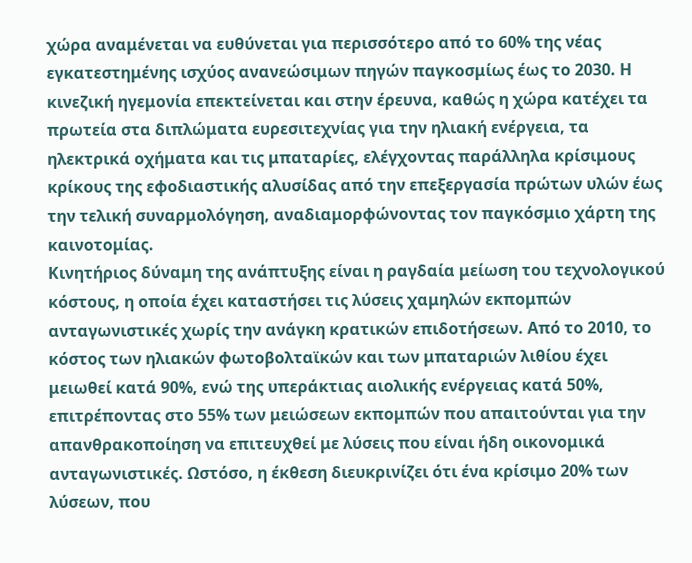χώρα αναμένεται να ευθύνεται για περισσότερο από το 60% της νέας εγκατεστημένης ισχύος ανανεώσιμων πηγών παγκοσμίως έως το 2030. Η κινεζική ηγεμονία επεκτείνεται και στην έρευνα, καθώς η χώρα κατέχει τα πρωτεία στα διπλώματα ευρεσιτεχνίας για την ηλιακή ενέργεια, τα ηλεκτρικά οχήματα και τις μπαταρίες, ελέγχοντας παράλληλα κρίσιμους κρίκους της εφοδιαστικής αλυσίδας από την επεξεργασία πρώτων υλών έως την τελική συναρμολόγηση, αναδιαμορφώνοντας τον παγκόσμιο χάρτη της καινοτομίας.
Κινητήριος δύναμη της ανάπτυξης είναι η ραγδαία μείωση του τεχνολογικού κόστους, η οποία έχει καταστήσει τις λύσεις χαμηλών εκπομπών ανταγωνιστικές χωρίς την ανάγκη κρατικών επιδοτήσεων. Από το 2010, το κόστος των ηλιακών φωτοβολταϊκών και των μπαταριών λιθίου έχει μειωθεί κατά 90%, ενώ της υπεράκτιας αιολικής ενέργειας κατά 50%, επιτρέποντας στο 55% των μειώσεων εκπομπών που απαιτούνται για την απανθρακοποίηση να επιτευχθεί με λύσεις που είναι ήδη οικονομικά ανταγωνιστικές. Ωστόσο, η έκθεση διευκρινίζει ότι ένα κρίσιμο 20% των λύσεων, που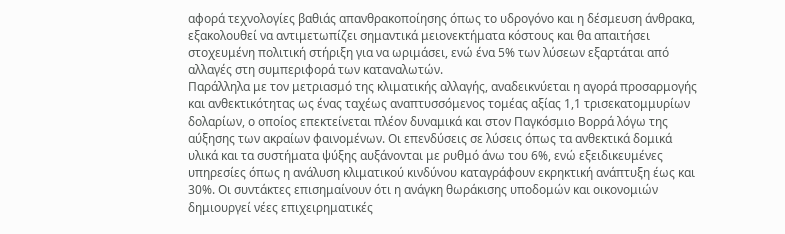αφορά τεχνολογίες βαθιάς απανθρακοποίησης όπως το υδρογόνο και η δέσμευση άνθρακα, εξακολουθεί να αντιμετωπίζει σημαντικά μειονεκτήματα κόστους και θα απαιτήσει στοχευμένη πολιτική στήριξη για να ωριμάσει, ενώ ένα 5% των λύσεων εξαρτάται από αλλαγές στη συμπεριφορά των καταναλωτών.
Παράλληλα με τον μετριασμό της κλιματικής αλλαγής, αναδεικνύεται η αγορά προσαρμογής και ανθεκτικότητας ως ένας ταχέως αναπτυσσόμενος τομέας αξίας 1,1 τρισεκατομμυρίων δολαρίων, ο οποίος επεκτείνεται πλέον δυναμικά και στον Παγκόσμιο Βορρά λόγω της αύξησης των ακραίων φαινομένων. Οι επενδύσεις σε λύσεις όπως τα ανθεκτικά δομικά υλικά και τα συστήματα ψύξης αυξάνονται με ρυθμό άνω του 6%, ενώ εξειδικευμένες υπηρεσίες όπως η ανάλυση κλιματικού κινδύνου καταγράφουν εκρηκτική ανάπτυξη έως και 30%. Οι συντάκτες επισημαίνουν ότι η ανάγκη θωράκισης υποδομών και οικονομιών δημιουργεί νέες επιχειρηματικές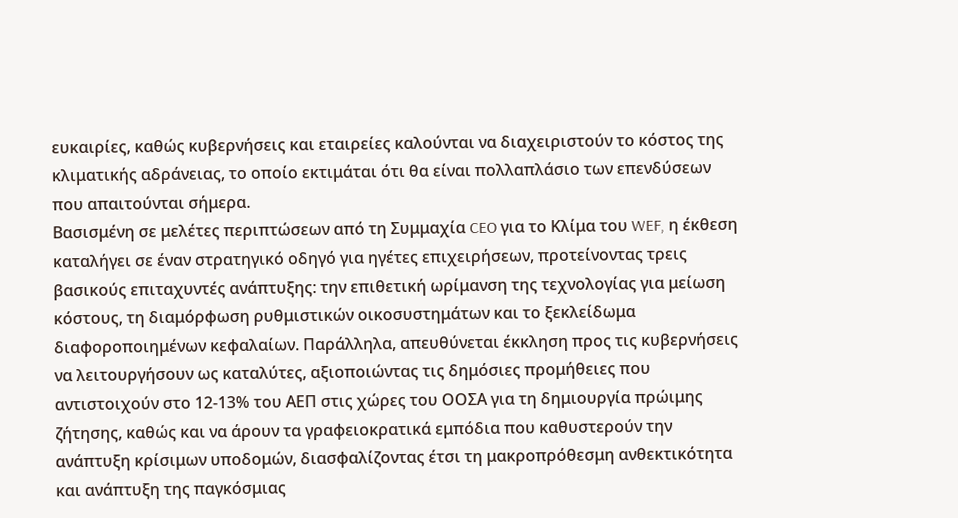ευκαιρίες, καθώς κυβερνήσεις και εταιρείες καλούνται να διαχειριστούν το κόστος της κλιματικής αδράνειας, το οποίο εκτιμάται ότι θα είναι πολλαπλάσιο των επενδύσεων που απαιτούνται σήμερα.
Βασισμένη σε μελέτες περιπτώσεων από τη Συμμαχία CEO για το Κλίμα του WEF, η έκθεση καταλήγει σε έναν στρατηγικό οδηγό για ηγέτες επιχειρήσεων, προτείνοντας τρεις βασικούς επιταχυντές ανάπτυξης: την επιθετική ωρίμανση της τεχνολογίας για μείωση κόστους, τη διαμόρφωση ρυθμιστικών οικοσυστημάτων και το ξεκλείδωμα διαφοροποιημένων κεφαλαίων. Παράλληλα, απευθύνεται έκκληση προς τις κυβερνήσεις να λειτουργήσουν ως καταλύτες, αξιοποιώντας τις δημόσιες προμήθειες που αντιστοιχούν στο 12-13% του ΑΕΠ στις χώρες του ΟΟΣΑ για τη δημιουργία πρώιμης ζήτησης, καθώς και να άρουν τα γραφειοκρατικά εμπόδια που καθυστερούν την ανάπτυξη κρίσιμων υποδομών, διασφαλίζοντας έτσι τη μακροπρόθεσμη ανθεκτικότητα και ανάπτυξη της παγκόσμιας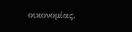οικονομίας.